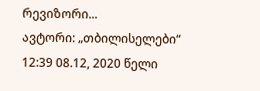რევიზორი...
ავტორი: „თბილისელები“ 12:39 08.12, 2020 წელი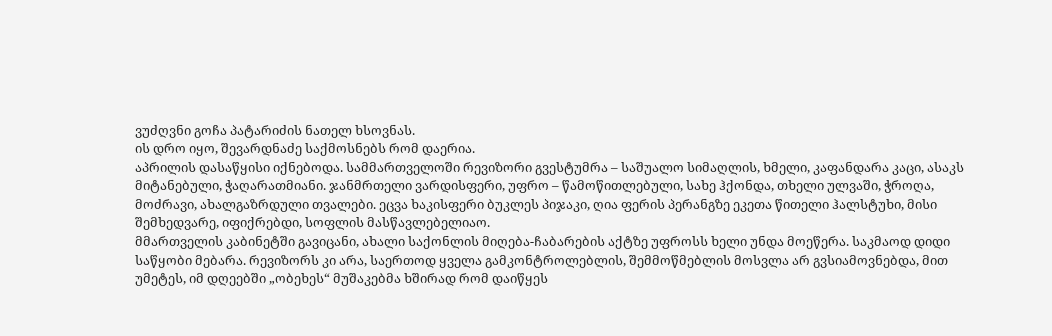ვუძღვნი გოჩა პატარიძის ნათელ ხსოვნას.
ის დრო იყო, შევარდნაძე საქმოსნებს რომ დაერია.
აპრილის დასაწყისი იქნებოდა. სამმართველოში რევიზორი გვესტუმრა – საშუალო სიმაღლის, ხმელი, კაფანდარა კაცი, ასაკს მიტანებული, ჭაღარათმიანი. ჯანმრთელი ვარდისფერი, უფრო – წამოწითლებული, სახე ჰქონდა, თხელი ულვაში, ჭროღა, მოძრავი, ახალგაზრდული თვალები. ეცვა ხაკისფერი ბუკლეს პიჯაკი, ღია ფერის პერანგზე ეკეთა წითელი ჰალსტუხი, მისი შემხედვარე, იფიქრებდი, სოფლის მასწავლებელიაო.
მმართველის კაბინეტში გავიცანი, ახალი საქონლის მიღება-ჩაბარების აქტზე უფროსს ხელი უნდა მოეწერა. საკმაოდ დიდი საწყობი მებარა. რევიზორს კი არა, საერთოდ ყველა გამკონტროლებლის, შემმოწმებლის მოსვლა არ გვსიამოვნებდა, მით უმეტეს, იმ დღეებში „ობეხეს“ მუშაკებმა ხშირად რომ დაიწყეს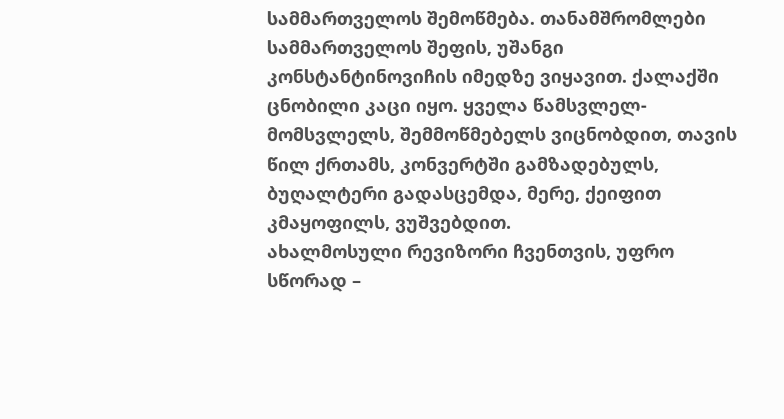სამმართველოს შემოწმება. თანამშრომლები სამმართველოს შეფის, უშანგი კონსტანტინოვიჩის იმედზე ვიყავით. ქალაქში ცნობილი კაცი იყო. ყველა წამსვლელ-მომსვლელს, შემმოწმებელს ვიცნობდით, თავის წილ ქრთამს, კონვერტში გამზადებულს, ბუღალტერი გადასცემდა, მერე, ქეიფით კმაყოფილს, ვუშვებდით.
ახალმოსული რევიზორი ჩვენთვის, უფრო სწორად –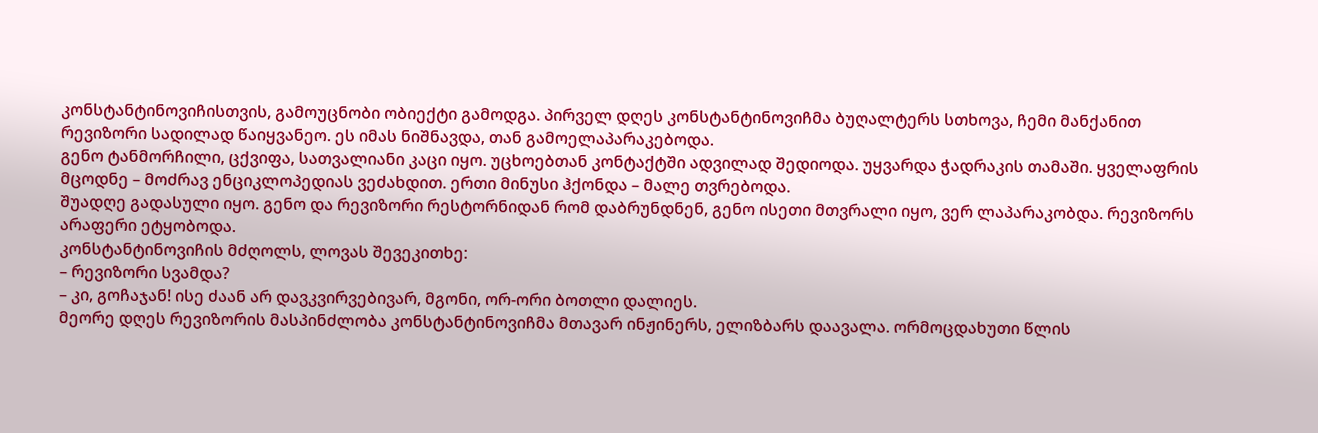კონსტანტინოვიჩისთვის, გამოუცნობი ობიექტი გამოდგა. პირველ დღეს კონსტანტინოვიჩმა ბუღალტერს სთხოვა, ჩემი მანქანით რევიზორი სადილად წაიყვანეო. ეს იმას ნიშნავდა, თან გამოელაპარაკებოდა.
გენო ტანმორჩილი, ცქვიფა, სათვალიანი კაცი იყო. უცხოებთან კონტაქტში ადვილად შედიოდა. უყვარდა ჭადრაკის თამაში. ყველაფრის მცოდნე – მოძრავ ენციკლოპედიას ვეძახდით. ერთი მინუსი ჰქონდა – მალე თვრებოდა.
შუადღე გადასული იყო. გენო და რევიზორი რესტორნიდან რომ დაბრუნდნენ, გენო ისეთი მთვრალი იყო, ვერ ლაპარაკობდა. რევიზორს არაფერი ეტყობოდა.
კონსტანტინოვიჩის მძღოლს, ლოვას შევეკითხე:
– რევიზორი სვამდა?
– კი, გოჩაჯან! ისე ძაან არ დავკვირვებივარ, მგონი, ორ-ორი ბოთლი დალიეს.
მეორე დღეს რევიზორის მასპინძლობა კონსტანტინოვიჩმა მთავარ ინჟინერს, ელიზბარს დაავალა. ორმოცდახუთი წლის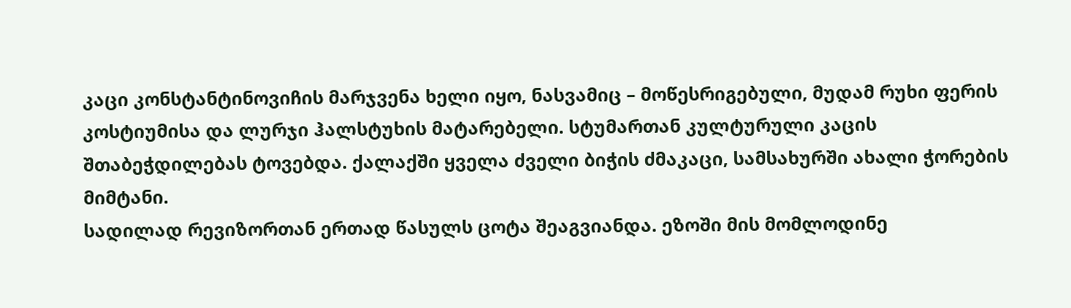კაცი კონსტანტინოვიჩის მარჯვენა ხელი იყო, ნასვამიც – მოწესრიგებული, მუდამ რუხი ფერის კოსტიუმისა და ლურჯი ჰალსტუხის მატარებელი. სტუმართან კულტურული კაცის შთაბეჭდილებას ტოვებდა. ქალაქში ყველა ძველი ბიჭის ძმაკაცი, სამსახურში ახალი ჭორების მიმტანი.
სადილად რევიზორთან ერთად წასულს ცოტა შეაგვიანდა. ეზოში მის მომლოდინე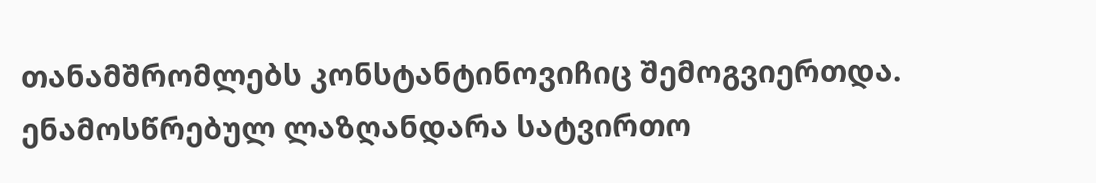თანამშრომლებს კონსტანტინოვიჩიც შემოგვიერთდა. ენამოსწრებულ ლაზღანდარა სატვირთო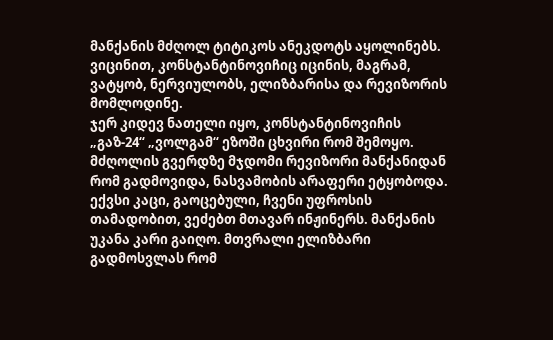მანქანის მძღოლ ტიტიკოს ანეკდოტს აყოლინებს. ვიცინით, კონსტანტინოვიჩიც იცინის, მაგრამ, ვატყობ, ნერვიულობს, ელიზბარისა და რევიზორის მომლოდინე.
ჯერ კიდევ ნათელი იყო, კონსტანტინოვიჩის „გაზ-24“ „ვოლგამ“ ეზოში ცხვირი რომ შემოყო. მძღოლის გვერდზე მჯდომი რევიზორი მანქანიდან რომ გადმოვიდა, ნასვამობის არაფერი ეტყობოდა. ექვსი კაცი, გაოცებული, ჩვენი უფროსის თამადობით, ვეძებთ მთავარ ინჟინერს. მანქანის უკანა კარი გაიღო. მთვრალი ელიზბარი გადმოსვლას რომ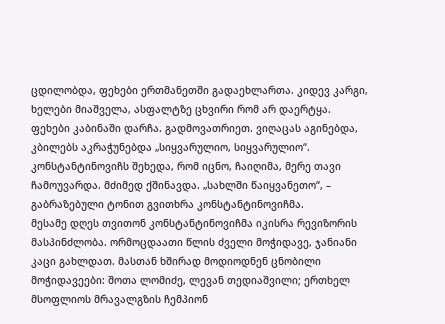ცდილობდა, ფეხები ერთმანეთში გადაეხლართა. კიდევ კარგი, ხელები მიაშველა, ასფალტზე ცხვირი რომ არ დაერტყა. ფეხები კაბინაში დარჩა. გადმოვათრიეთ. ვიღაცას აგინებდა, კბილებს აკრაჭუნებდა „სიყვარულიო, სიყვარულიო“. კონსტანტინოვიჩს შეხედა, რომ იცნო, ჩაიღიმა, მერე თავი ჩამოუვარდა. მძიმედ ქშინავდა. „სახლში წაიყვანეთო“, – გაბრაზებული ტონით გვითხრა კონსტანტინოვიჩმა.
მესამე დღეს თვითონ კონსტანტინოვიჩმა იკისრა რევიზორის მასპინძლობა. ორმოცდაათი წლის ძველი მოჭიდავე, ჯანიანი კაცი გახლდათ. მასთან ხშირად მოდიოდნენ ცნობილი მოჭიდავეები: შოთა ლომიძე, ლევან თედიაშვილი; ერთხელ მსოფლიოს მრავალგზის ჩემპიონ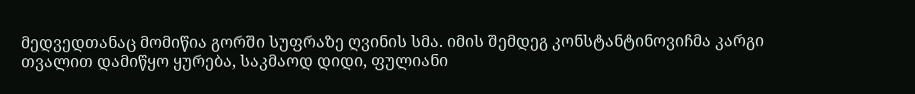მედვედთანაც მომიწია გორში სუფრაზე ღვინის სმა. იმის შემდეგ კონსტანტინოვიჩმა კარგი თვალით დამიწყო ყურება, საკმაოდ დიდი, ფულიანი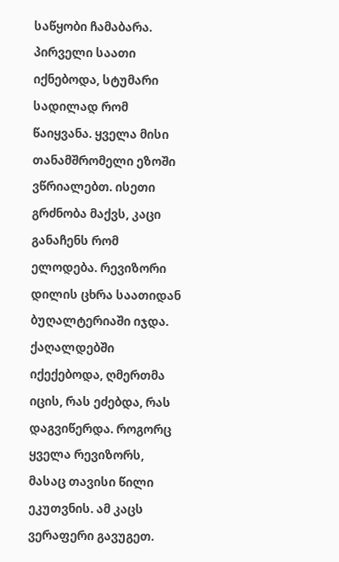საწყობი ჩამაბარა.
პირველი საათი იქნებოდა, სტუმარი სადილად რომ წაიყვანა. ყველა მისი თანამშრომელი ეზოში ვწრიალებთ. ისეთი გრძნობა მაქვს, კაცი განაჩენს რომ ელოდება. რევიზორი დილის ცხრა საათიდან ბუღალტერიაში იჯდა. ქაღალდებში იქექებოდა, ღმერთმა იცის, რას ეძებდა, რას დაგვიწერდა. როგორც ყველა რევიზორს, მასაც თავისი წილი ეკუთვნის. ამ კაცს ვერაფერი გავუგეთ.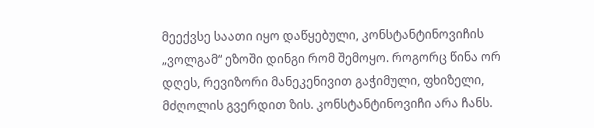მეექვსე საათი იყო დაწყებული, კონსტანტინოვიჩის „ვოლგამ“ ეზოში დინგი რომ შემოყო. როგორც წინა ორ დღეს, რევიზორი მანეკენივით გაჭიმული, ფხიზელი, მძღოლის გვერდით ზის. კონსტანტინოვიჩი არა ჩანს.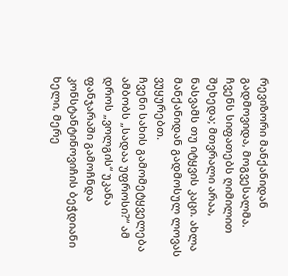რევიზორი მანქანიდან გადმოვიდა, მოგვესალმა. ჩვენს სიფათებს ღიმილით შეხედა; მთვრალი არაა, ნასვამს თუ იტყვის კაცი. ახლა მანქანიდან გადმოსულ ლოვას ვუყურებთ.
ჩვენი სახის გამომეტყველება ამბობს „სადაა უფროსი?“ ამ დროს „ვოლგის“ უკანა ფანჯარაში გამოჩნდა კონსტანტინოვიჩის ბეჭდიანი ხელი, მერე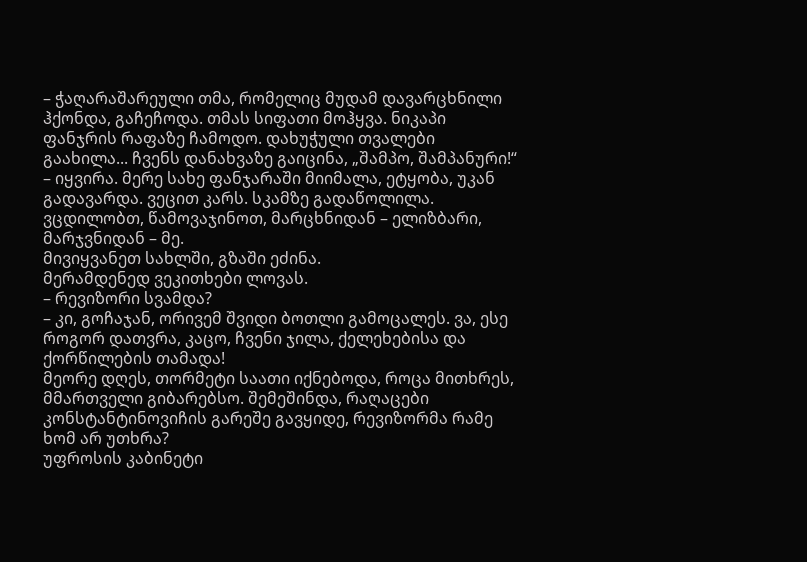– ჭაღარაშარეული თმა, რომელიც მუდამ დავარცხნილი ჰქონდა, გაჩეჩოდა. თმას სიფათი მოჰყვა. ნიკაპი ფანჯრის რაფაზე ჩამოდო. დახუჭული თვალები გაახილა... ჩვენს დანახვაზე გაიცინა, „შამპო, შამპანური!“ – იყვირა. მერე სახე ფანჯარაში მიიმალა, ეტყობა, უკან გადავარდა. ვეცით კარს. სკამზე გადაწოლილა. ვცდილობთ, წამოვაჯინოთ, მარცხნიდან – ელიზბარი, მარჯვნიდან – მე.
მივიყვანეთ სახლში, გზაში ეძინა.
მერამდენედ ვეკითხები ლოვას.
– რევიზორი სვამდა?
– კი, გოჩაჯან, ორივემ შვიდი ბოთლი გამოცალეს. ვა, ესე როგორ დათვრა, კაცო, ჩვენი ჯილა, ქელეხებისა და ქორწილების თამადა!
მეორე დღეს, თორმეტი საათი იქნებოდა, როცა მითხრეს, მმართველი გიბარებსო. შემეშინდა, რაღაცები კონსტანტინოვიჩის გარეშე გავყიდე, რევიზორმა რამე ხომ არ უთხრა?
უფროსის კაბინეტი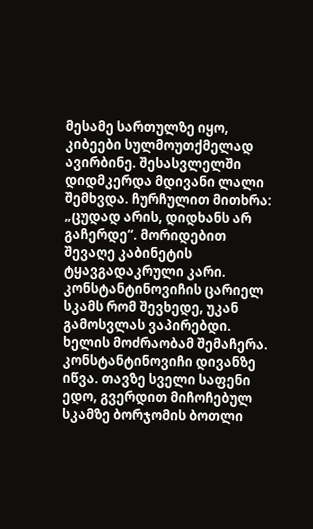მესამე სართულზე იყო, კიბეები სულმოუთქმელად ავირბინე. შესასვლელში დიდმკერდა მდივანი ლალი შემხვდა. ჩურჩულით მითხრა: „ცუდად არის, დიდხანს არ გაჩერდე“. მორიდებით შევაღე კაბინეტის ტყავგადაკრული კარი. კონსტანტინოვიჩის ცარიელ სკამს რომ შევხედე, უკან გამოსვლას ვაპირებდი. ხელის მოძრაობამ შემაჩერა. კონსტანტინოვიჩი დივანზე იწვა. თავზე სველი საფენი ედო, გვერდით მიჩოჩებულ სკამზე ბორჯომის ბოთლი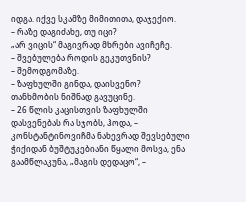იდგა. იქვე სკამზე მიმითითა, დაჯექიო.
– რაზე დაგიძახე, თუ იცი?
„არ ვიცის“ მაგივრად მხრები ავიჩეჩე.
– შვებულება როდის გეკუთვნის?
– შემოდგომაზე.
– ზაფხულში გინდა, დაისვენო?
თანხმობის ნიშნად გავუცინე.
– 26 წლის კაცისთვის ზაფხულში დასვენებას რა სჯობს, ჰოდა, – კონსტანტინოვიჩმა ნახევრად შევსებული ჭიქიდან ბუშტუკებიანი წყალი მოსვა, ენა გაამწლაკუნა, „მაგის დედაცო“, –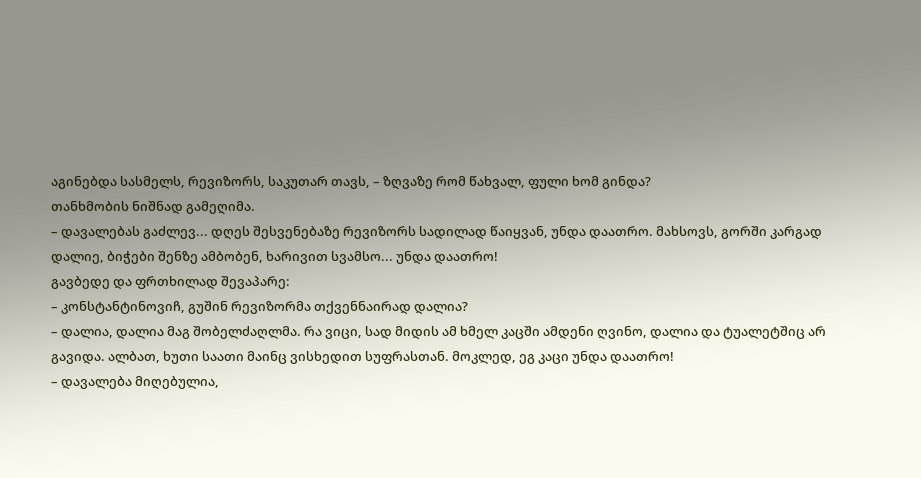აგინებდა სასმელს, რევიზორს, საკუთარ თავს, – ზღვაზე რომ წახვალ, ფული ხომ გინდა?
თანხმობის ნიშნად გამეღიმა.
– დავალებას გაძლევ... დღეს შესვენებაზე რევიზორს სადილად წაიყვან, უნდა დაათრო. მახსოვს, გორში კარგად დალიე, ბიჭები შენზე ამბობენ, ხარივით სვამსო... უნდა დაათრო!
გავბედე და ფრთხილად შევაპარე:
– კონსტანტინოვიჩ, გუშინ რევიზორმა თქვენნაირად დალია?
– დალია, დალია მაგ შობელძაღლმა. რა ვიცი, სად მიდის ამ ხმელ კაცში ამდენი ღვინო, დალია და ტუალეტშიც არ გავიდა. ალბათ, ხუთი საათი მაინც ვისხედით სუფრასთან. მოკლედ, ეგ კაცი უნდა დაათრო!
– დავალება მიღებულია,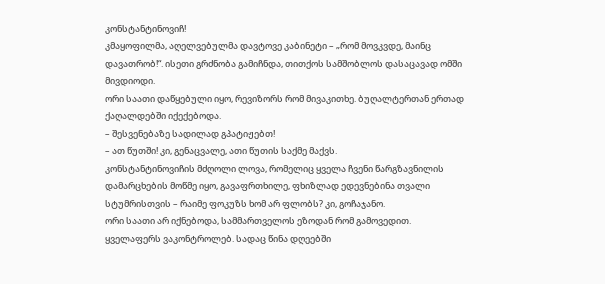კონსტანტინოვიჩ!
კმაყოფილმა, აღელვებულმა დავტოვე კაბინეტი – „რომ მოვკვდე, მაინც დავათრობ!“. ისეთი გრძნობა გამიჩნდა, თითქოს სამშობლოს დასაცავად ომში მივდიოდი.
ორი საათი დაწყებული იყო, რევიზორს რომ მივაკითხე. ბუღალტერთან ერთად ქაღალდებში იქექებოდა.
– შესვენებაზე სადილად გპატიჟებთ!
– ათ წუთში! კი, გენაცვალე, ათი წუთის საქმე მაქვს.
კონსტანტინოვიჩის მძღოლი ლოვა, რომელიც ყველა ჩვენი წარგზავნილის დამარცხების მოწმე იყო, გავაფრთხილე, ფხიზლად ედევნებინა თვალი სტუმრისთვის – რაიმე ფოკუზს ხომ არ ფლობს? კი, გოჩაჯანო.
ორი საათი არ იქნებოდა, სამმართველოს ეზოდან რომ გამოვედით.
ყველაფერს ვაკონტროლებ. სადაც წინა დღეებში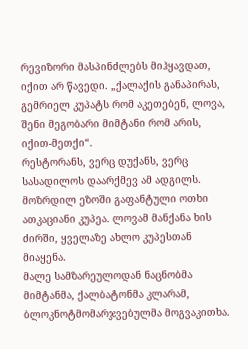რევიზორი მასპინძლებს მიჰყავდათ, იქით არ წავედი. „ქალაქის განაპირას, გემრიელ კუპატს რომ აკეთებენ, ლოვა, შენი მეგობარი მიმტანი რომ არის, იქით-მეთქი“.
რესტორანს, ვერც დუქანს, ვერც სასადილოს დაარქმევ ამ ადგილს. მოზრდილ ეზოში გაფანტული ოთხი ათკაციანი კუპეა. ლოვამ მანქანა ხის ძირში, ყველაზე ახლო კუპესთან მიაყენა.
მალე სამზარეულოდან ნაცნობმა მიმტანმა, ქალბატონმა კლარამ, ბლოკნოტმომარჯვებულმა მოგვაკითხა.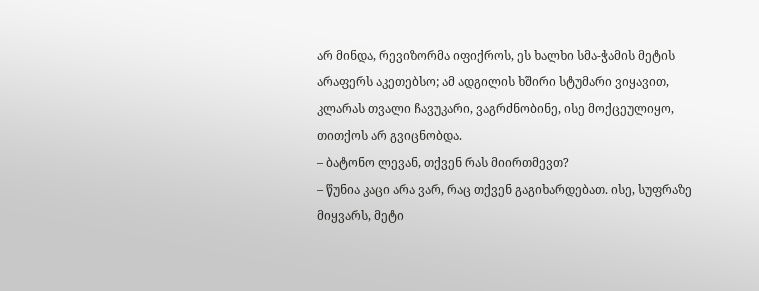არ მინდა, რევიზორმა იფიქროს, ეს ხალხი სმა-ჭამის მეტის არაფერს აკეთებსო; ამ ადგილის ხშირი სტუმარი ვიყავით, კლარას თვალი ჩავუკარი, ვაგრძნობინე, ისე მოქცეულიყო, თითქოს არ გვიცნობდა.
– ბატონო ლევან, თქვენ რას მიირთმევთ?
– წუნია კაცი არა ვარ, რაც თქვენ გაგიხარდებათ. ისე, სუფრაზე მიყვარს, მეტი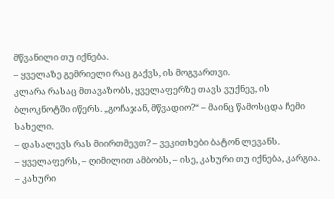მწვანილი თუ იქნება.
– ყველაზე გემრიელი რაც გაქვს, ის მოგვართვი.
კლარა რასაც მთავაზობს, ყველაფერზე თავს ვუქნევ, ის ბლოკნოტში იწერს. „გოჩაჯან, მწვადიო?“ – მაინც წამოსცდა ჩემი სახელი.
– დასალევს რას მიირთმევთ? – ვეკითხები ბატონ ლევანს.
– ყველაფერს, – ღიმილით ამბობს, – ისე, კახური თუ იქნება, კარგია.
– კახური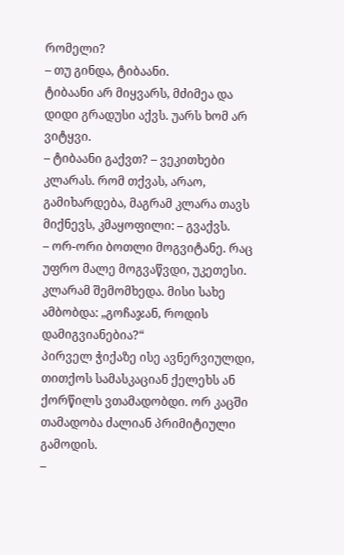რომელი?
– თუ გინდა, ტიბაანი.
ტიბაანი არ მიყვარს, მძიმეა და დიდი გრადუსი აქვს. უარს ხომ არ ვიტყვი.
– ტიბაანი გაქვთ? – ვეკითხები კლარას. რომ თქვას, არაო, გამიხარდება, მაგრამ კლარა თავს მიქნევს, კმაყოფილი: – გვაქვს.
– ორ-ორი ბოთლი მოგვიტანე. რაც უფრო მალე მოგვაწვდი, უკეთესი.
კლარამ შემომხედა. მისი სახე ამბობდა: „გოჩაჯან, როდის დამიგვიანებია?“
პირველ ჭიქაზე ისე ავნერვიულდი, თითქოს სამასკაციან ქელეხს ან ქორწილს ვთამადობდი. ორ კაცში თამადობა ძალიან პრიმიტიული გამოდის.
–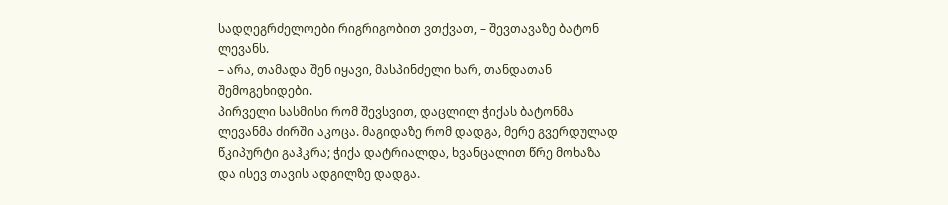სადღეგრძელოები რიგრიგობით ვთქვათ, – შევთავაზე ბატონ ლევანს.
– არა, თამადა შენ იყავი, მასპინძელი ხარ, თანდათან შემოგეხიდები.
პირველი სასმისი რომ შევსვით, დაცლილ ჭიქას ბატონმა ლევანმა ძირში აკოცა. მაგიდაზე რომ დადგა, მერე გვერდულად წკიპურტი გაჰკრა; ჭიქა დატრიალდა, ხვანცალით წრე მოხაზა და ისევ თავის ადგილზე დადგა.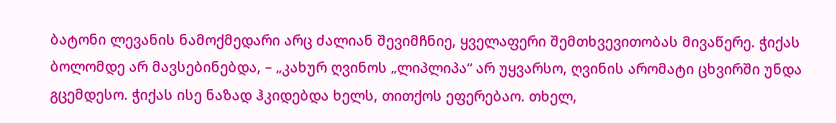ბატონი ლევანის ნამოქმედარი არც ძალიან შევიმჩნიე, ყველაფერი შემთხვევითობას მივაწერე. ჭიქას ბოლომდე არ მავსებინებდა, – „კახურ ღვინოს „ლიპლიპა“ არ უყვარსო, ღვინის არომატი ცხვირში უნდა გცემდესო. ჭიქას ისე ნაზად ჰკიდებდა ხელს, თითქოს ეფერებაო. თხელ,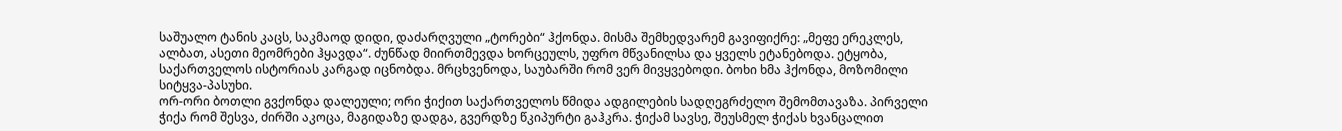საშუალო ტანის კაცს, საკმაოდ დიდი, დაძარღვული „ტორები“ ჰქონდა. მისმა შემხედვარემ გავიფიქრე: „მეფე ერეკლეს, ალბათ, ასეთი მეომრები ჰყავდა“. ძუნწად მიირთმევდა ხორცეულს, უფრო მწვანილსა და ყველს ეტანებოდა. ეტყობა, საქართველოს ისტორიას კარგად იცნობდა. მრცხვენოდა, საუბარში რომ ვერ მივყვებოდი. ბოხი ხმა ჰქონდა, მოზომილი სიტყვა-პასუხი.
ორ-ორი ბოთლი გვქონდა დალეული; ორი ჭიქით საქართველოს წმიდა ადგილების სადღეგრძელო შემომთავაზა. პირველი ჭიქა რომ შესვა, ძირში აკოცა, მაგიდაზე დადგა, გვერდზე წკიპურტი გაჰკრა. ჭიქამ სავსე, შეუსმელ ჭიქას ხვანცალით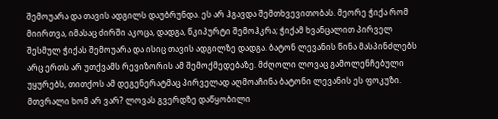შემოუარა და თავის ადგილს დაუბრუნდა. ეს არ ჰგავდა შემთხვევითობას. მეორე ჭიქა რომ მიირთვა, იმასაც ძირში აკოცა, დადგა, წკიპურტი შემოჰკრა; ჭიქამ ხვანცალით პირველ შესმულ ჭიქას შემოუარა და ისიც თავის ადგილზე დადგა. ბატონ ლევანის წინა მასპინძლებს არც ერთს არ უთქვამს რევიზორის ამ შემოქმედებაზე. მძღოლი ლოვაც გამოლენჩებული უყურებს, თითქოს ამ დეგენერატმაც პირველად აღმოაჩინა ბატონი ლევანის ეს ფოკუზი.
მთვრალი ხომ არ ვარ? ლოვას გვერდზე დაწყობილი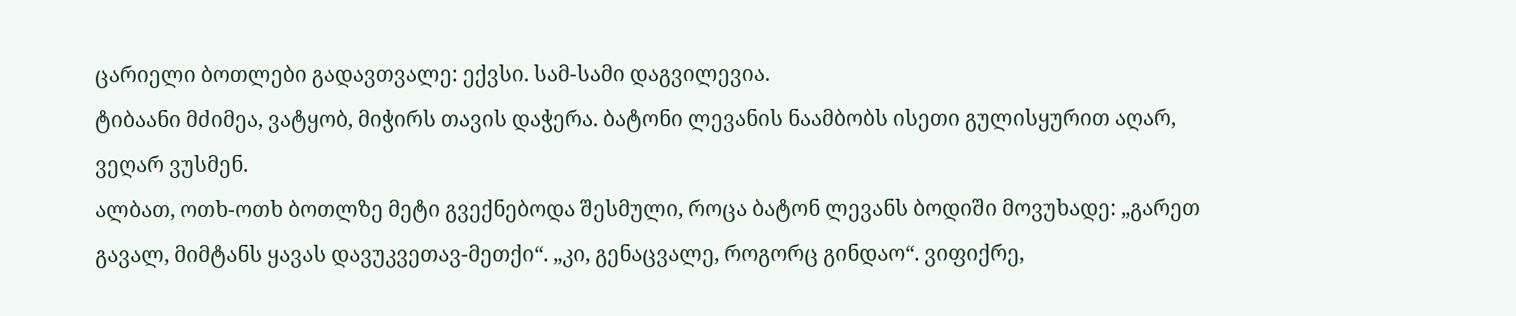ცარიელი ბოთლები გადავთვალე: ექვსი. სამ-სამი დაგვილევია.
ტიბაანი მძიმეა, ვატყობ, მიჭირს თავის დაჭერა. ბატონი ლევანის ნაამბობს ისეთი გულისყურით აღარ, ვეღარ ვუსმენ.
ალბათ, ოთხ-ოთხ ბოთლზე მეტი გვექნებოდა შესმული, როცა ბატონ ლევანს ბოდიში მოვუხადე: „გარეთ გავალ, მიმტანს ყავას დავუკვეთავ-მეთქი“. „კი, გენაცვალე, როგორც გინდაო“. ვიფიქრე,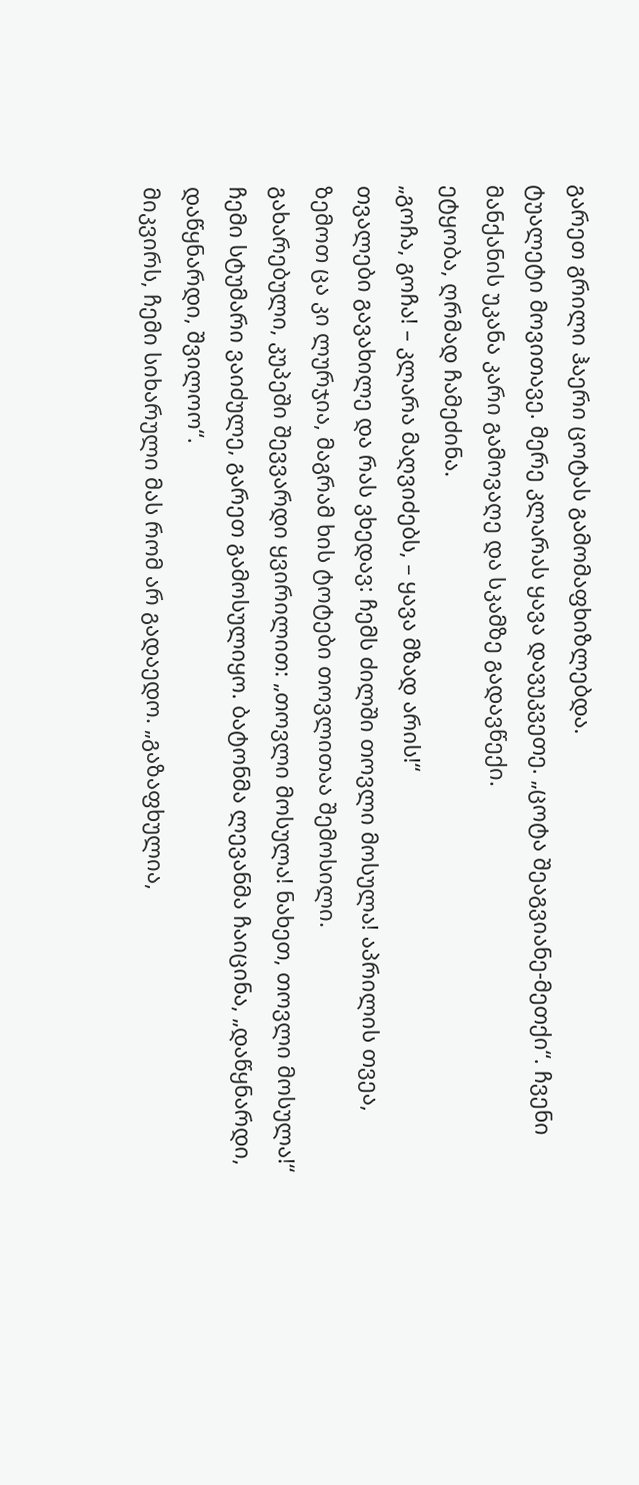გარეთ გრილი ჰაერი ცოტას გამომაფხიზლებდა.
ტუალეტი მოვითავე. მერე კლარას ყავა დავუკვეთე. „ცოტა შეაგვიანე-მეთქი“. ჩვენი მანქანის უკანა კარი გამოვაღე და სკამზე გადავწექი.
ეტყობა, ღრმად ჩამეძინა.
„გოჩა, გოჩა! – კლარა მაღვიძებს, – ყავა მზად არის!“
თვალები გავახილე და რას ვხედავ: ჩემს ძილში თოვლი მოსულა! აპრილის თვეა, ზემოთ ცა კი ლურჯია, მაგრამ ხის ტოტები თოვლითაა შემოსილი.
გახარებული, კუპეში შევვარდი ყვირილით: „თოვლი მოსულა! ნახეთ, თოვლი მოსულა!“
ჩემი სტუმარი ვაიძულე, გარეთ გამოსულიყო. ბატონმა ლევანმა ჩაიცინა, „დაწყნარდი, დაწყნარდი, შვილოო“.
მიკვირს, ჩემი სიხარული მას რომ არ გადაედო. „გაზაფხულია,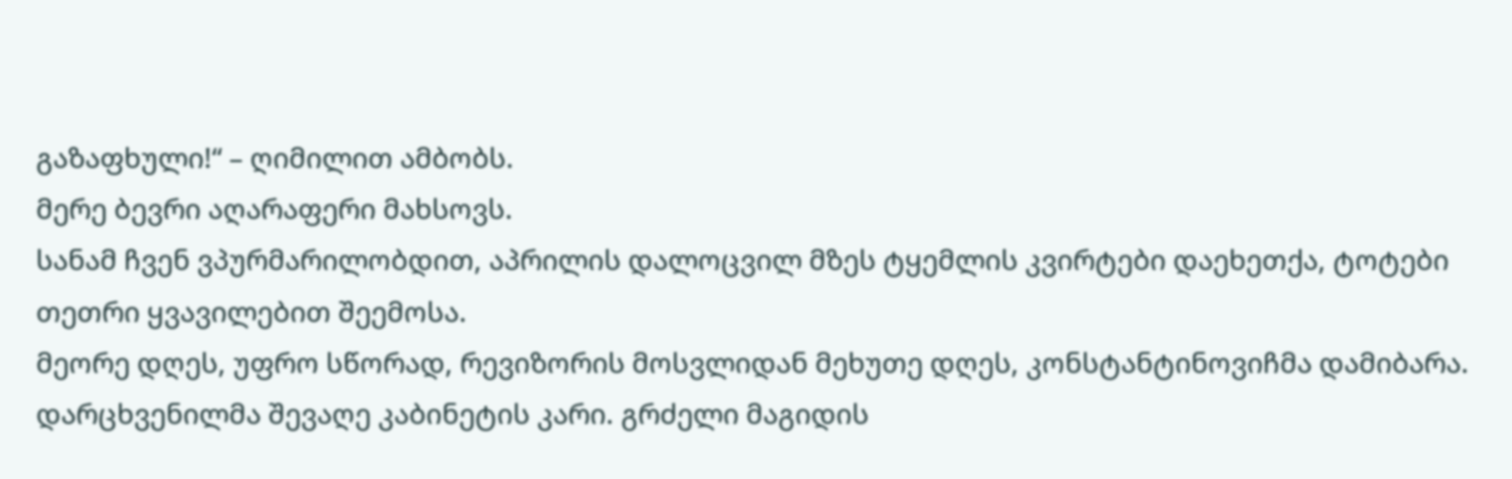გაზაფხული!“ – ღიმილით ამბობს.
მერე ბევრი აღარაფერი მახსოვს.
სანამ ჩვენ ვპურმარილობდით, აპრილის დალოცვილ მზეს ტყემლის კვირტები დაეხეთქა, ტოტები თეთრი ყვავილებით შეემოსა.
მეორე დღეს, უფრო სწორად, რევიზორის მოსვლიდან მეხუთე დღეს, კონსტანტინოვიჩმა დამიბარა. დარცხვენილმა შევაღე კაბინეტის კარი. გრძელი მაგიდის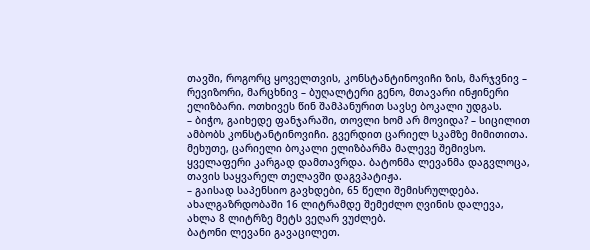თავში, როგორც ყოველთვის, კონსტანტინოვიჩი ზის, მარჯვნივ – რევიზორი, მარცხნივ – ბუღალტერი გენო, მთავარი ინჟინერი ელიზბარი. ოთხივეს წინ შამპანურით სავსე ბოკალი უდგას.
– ბიჭო, გაიხედე ფანჯარაში, თოვლი ხომ არ მოვიდა? – სიცილით ამბობს კონსტანტინოვიჩი. გვერდით ცარიელ სკამზე მიმითითა.
მეხუთე, ცარიელი ბოკალი ელიზბარმა მალევე შემივსო.
ყველაფერი კარგად დამთავრდა. ბატონმა ლევანმა დაგვლოცა, თავის საყვარელ თელავში დაგვპატიჟა.
– გაისად საპენსიო გავხდები, 65 წელი შემისრულდება. ახალგაზრდობაში 16 ლიტრამდე შემეძლო ღვინის დალევა, ახლა 8 ლიტრზე მეტს ვეღარ ვუძლებ.
ბატონი ლევანი გავაცილეთ.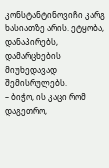კონსტანტინოვიჩი კარგ ხასიათზე არის. ეტყობა, დანაპირებს, დამარცხების მიუხედავად შემისრულებს.
– ბიჭო, ის კაცი რომ დაგეთრო,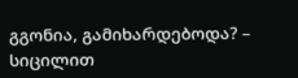გგონია, გამიხარდებოდა? – სიცილით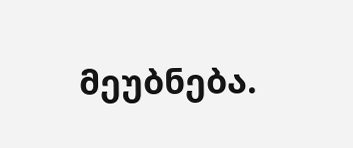მეუბნება.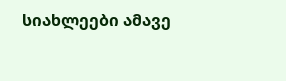სიახლეები ამავე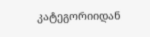კატეგორიიდან